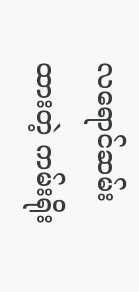လရောင်ဆမ်းထားတဲ့ ကမ်းရိုး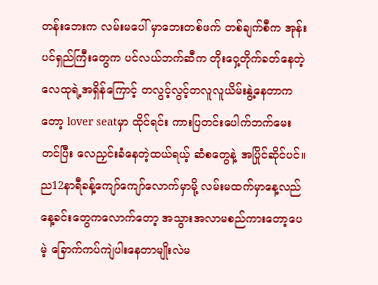တန်းဘေးက လမ်းမပေါ် မှာဘေးတစ်ဖက် တစ်ချက်စီက အုန်းပင်ရှည်ကြီးတွေက ပင်လယ်ဘက်ဆီက တိုးဝှေ့တိုက်ခတ်နေတဲ့လေထုရဲ့အရှိန်ကြောင့် တလွင့်လွင့်တလူလူယိမ်းနွဲ့နေတာက တော့ lover seatမှာ ထိုင်ရင်း ကားပြတင်းပေါက်ဘက်မေးတင်ပြီး လေညှင်းခံနေတဲ့ထယ်ရယ့် ဆံစတွေနဲ့ အပြိုင်ဆိုင်ပင်။ည12နာရီခန့်ကျော်ကျော်လောက်မှာမို့ လမ်းမထက်မှာနေ့လည်နေ့ခင်းတွေကလောက်တော့ အသွားအလာမစည်ကားတော့ပေမဲ့ ခြောက်ကပ်ကျဲပါးနေတာမျိုးလဲမ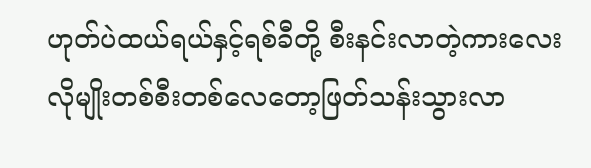ဟုတ်ပဲထယ်ရယ်နှင့်ရစ်ခီတို့ စီးနင်းလာတဲ့ကားလေးလိုမျိုးတစ်စီးတစ်လေတော့ဖြတ်သန်းသွားလာ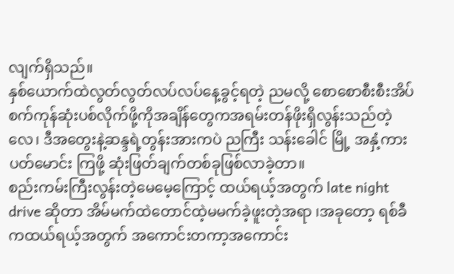လျက်ရှိသည်။
နှစ်ယောက်ထဲလွတ်လွတ်လပ်လပ်နေ့ခွင့်ရတဲ့ ညမလို့ စောစောစီးစီးအိပ်စက်ကုန်ဆုံးပစ်လိုက်ဖို့ကိုအချိန်တွေကအရမ်းတန်ဖိုးရှိလွန်းသည်တဲ့လေ၊ ဒီအတွေးနဲ့ဆန္ဒရဲ့တွန်းအားကပဲ ညကြီး သန်းခေါင် မြို့ အနှံ့ကားပတ်မောင်း ကြဖို့ ဆုံးဖြတ်ချက်တစ်ခုဖြစ်လာခဲ့တာ။
စည်းကမ်းကြီးလွန်းတဲ့မေမေ့ကြောင့် ထယ်ရယ့်အတွက် late night drive ဆိုတာ အိမ်မက်ထဲတောင်ထဲ့မမက်ခဲ့ဖူးတဲ့အရာ ၊အခုတော့ ရစ်ခီကထယ်ရယ့်အတွက် အကောင်းတကာ့အကောင်း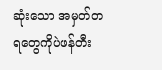ဆုံးသော အမှတ်တရတွေကိုပဲဖန်တီး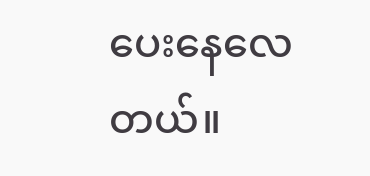ပေးနေလေတယ်။